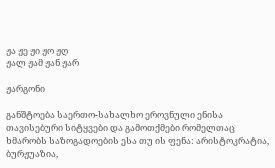ჟა ჟე ჟი ჟო ჟღ
ჟალ ჟამ ჟან ჟარ

ჟარგონი

განშტოება საერთო-სახალხო ეროვნული ენისა თავისებური სიტყვები და გამოთქმები რომელთაც ხმარობს საზოგადოების ესა თუ ის ფენა: არისტოკრატია, ბურჟუაზია,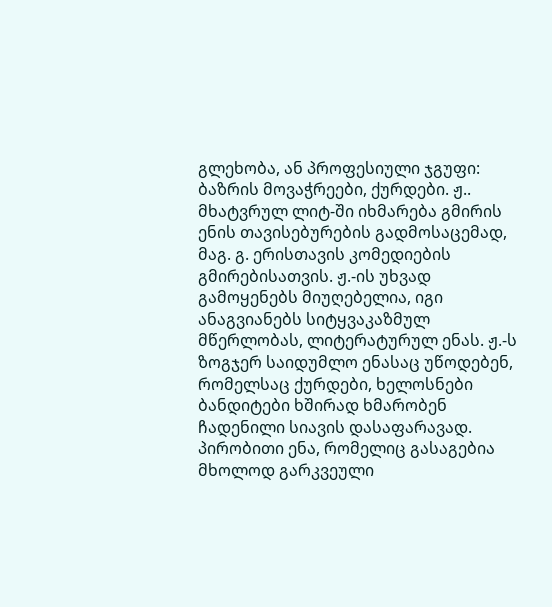გლეხობა, ან პროფესიული ჯგუფი: ბაზრის მოვაჭრეები, ქურდები. ჟ.. მხატვრულ ლიტ-ში იხმარება გმირის ენის თავისებურების გადმოსაცემად, მაგ. გ. ერისთავის კომედიების გმირებისათვის. ჟ.-ის უხვად გამოყენებს მიუღებელია, იგი ანაგვიანებს სიტყვაკაზმულ მწერლობას, ლიტერატურულ ენას. ჟ.-ს ზოგჯერ საიდუმლო ენასაც უწოდებენ, რომელსაც ქურდები, ხელოსნები ბანდიტები ხშირად ხმარობენ ჩადენილი სიავის დასაფარავად. პირობითი ენა, რომელიც გასაგებია მხოლოდ გარკვეული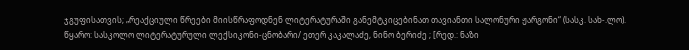ჯგუფისათვის; „რეაქციული წრეები მიისწრაფოდნენ ლიტერატურაში განემტკიცებინათ თავიანთი სალონური ჟარგონი“ (სასკ. სახ-.ლო).
წყარო: სასკოლო ლიტერატურული ლექსიკონი-ცნობარი/ ეთერ კაკალაძე, ნინო ბერიძე ; [რედ.: ნაზი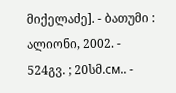მიქელაძე]. - ბათუმი : ალიონი, 2002. - 524გვ. ; 20სმ.см.. -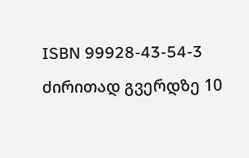ISBN 99928-43-54-3
ძირითად გვერდზე 10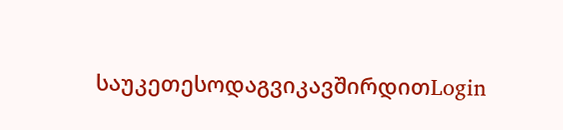საუკეთესოდაგვიკავშირდითLogin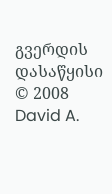გვერდის დასაწყისი
© 2008 David A.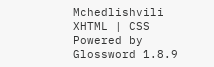Mchedlishvili XHTML | CSS Powered by Glossword 1.8.9